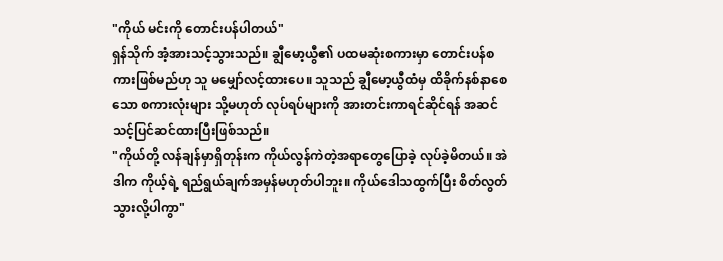"ကိုယ် မင်းကို တောင်းပန်ပါတယ်"
ရှန်သိုက် အံ့အားသင့်သွားသည်။ ချွီမော့ယွီ၏ ပထမဆုံးစကားမှာ တောင်းပန်စကားဖြစ်မည်ဟု သူ မမျှော်လင့်ထားပေ။ သူသည် ချွီမော့ယွီထံမှ ထိခိုက်နစ်နာစေသော စကားလုံးများ သို့မဟုတ် လုပ်ရပ်များကို အားတင်းကာရင်ဆိုင်ရန် အဆင်သင့်ပြင်ဆင်ထားပြီးဖြစ်သည်။
"ကိုယ်တို့ လန်ချန်မှာရှိတုန်းက ကိုယ်လွန်ကဲတဲ့အရာတွေပြောခဲ့ လုပ်ခဲ့မိတယ်။ အဲဒါက ကိုယ့်ရဲ့ ရည်ရွယ်ချက်အမှန်မဟုတ်ပါဘူး။ ကိုယ်ဒေါသထွက်ပြီး စိတ်လွတ်သွားလို့ပါကွာ"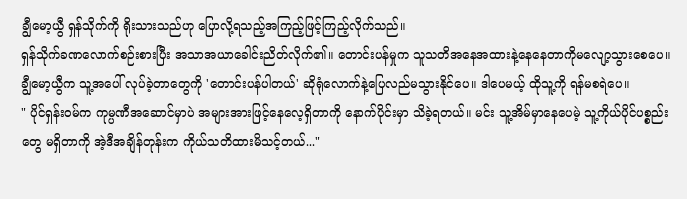ချွီမော့ယွီ ရှန်သိုက်ကို ရိုးသားသည်ဟု ပြောလို့ရသည့်အကြည့်ဖြင့်ကြည့်လိုက်သည်။
ရှန်သိုက်ခဏလောက်စဉ်းစားပြီး အသာအယာခေါင်းညိတ်လိုက်၏။ တောင်းပန်မှုက သူသတိအနေအထားနဲ့နေနေတာကိုမလျော့သွားစေပေ။ ချွီမော့ယွီက သူ့အပေါ် လုပ်ခဲ့တာတွေကို 'တောင်းပန်ပါတယ်' ဆိုရုံလောက်နဲ့ပြေလည်မသွားနိုင်ပေ။ ဒါပေမယ့် ထိုသူ့ကို ရန်မစရဲပေ။
" ပိုင်ရှန်းဝမ်က ကုမ္ပဏီအဆောင်မှာပဲ အများအားဖြင့်နေလေ့ရှိတာကို နောက်ပိုင်းမှာ သိခဲ့ရတယ်။ မင်း သူ့အိမ်မှာနေပေမဲ့ သူ့ကိုယ်ပိုင်ပစ္စည်းတွေ မရှိတာကို အဲ့ဒီအချိန်တုန်းက ကိုယ်သတိထားမိသင့်တယ်..."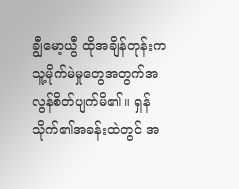ချွီမော့ယွီ ထိုအချိန်တုန်းက သူ့မိုက်မဲမှုတွေအတွက်အလွန်စိတ်ပျက်မိ၏။ ရှန်သိုက်၏အခန်းထဲတွင် အ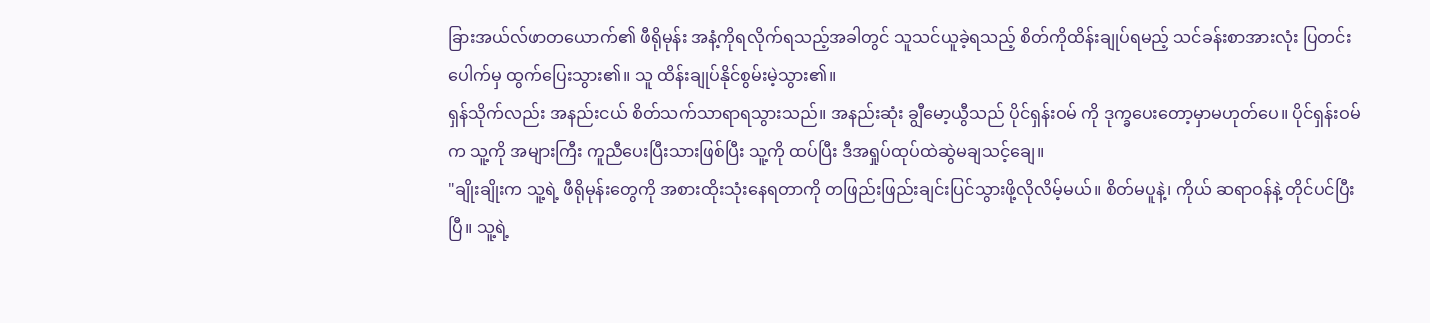ခြားအယ်လ်ဖာတယောက်၏ ဖီရိုမုန်း အနံ့ကိုရလိုက်ရသည့်အခါတွင် သူသင်ယူခဲ့ရသည့် စိတ်ကိုထိန်းချုပ်ရမည့် သင်ခန်းစာအားလုံး ပြတင်းပေါက်မှ ထွက်ပြေးသွား၏။ သူ ထိန်းချုပ်နိုင်စွမ်းမဲ့သွား၏။
ရှန်သိုက်လည်း အနည်းငယ် စိတ်သက်သာရာရသွားသည်။ အနည်းဆုံး ချွီမော့ယွီသည် ပိုင်ရှန်းဝမ် ကို ဒုက္ခပေးတော့မှာမဟုတ်ပေ။ ပိုင်ရှန်းဝမ် က သူ့ကို အများကြီး ကူညီပေးပြီးသားဖြစ်ပြီး သူ့ကို ထပ်ပြီး ဒီအရှုပ်ထုပ်ထဲဆွဲမချသင့်ချေ။
"ချိုးချိုးက သူ့ရဲ့ ဖီရိုမုန်းတွေကို အစားထိုးသုံးနေရတာကို တဖြည်းဖြည်းချင်းပြင်သွားဖို့လိုလိမ့်မယ်။ စိတ်မပူနဲ့၊ ကိုယ် ဆရာဝန်နဲ့ တိုင်ပင်ပြီးပြီ။ သူ့ရဲ့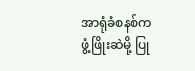အာရုံခံစနစ်က ဖွံ့ဖြိုးဆဲမို့ ပြု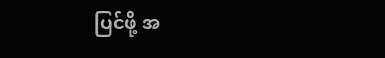ပြင်ဖို့ အ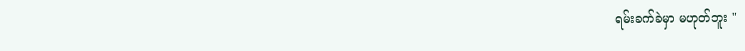ရမ်းခက်ခဲမှာ မဟုတ်ဘူး "